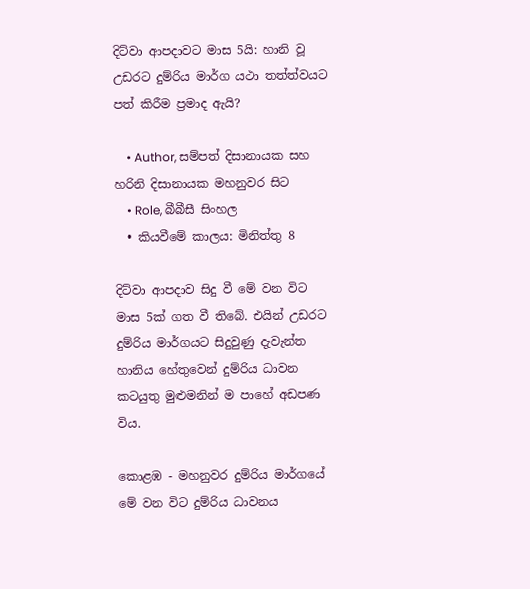දිට්වා ආපදාවට මාස 5යි: හානි වූ උඩරට දුම්රිය මාර්ග යථා තත්ත්වයට පත් කිරීම ප්‍රමාද ඇයි?

    • Author, සම්පත් දිසානායක සහ හරිනි දිසානායක මහනුවර සිට
    • Role, බීබීසී සිංහල
  • කියවීමේ කාලය: මිනිත්තු 8

දිට්වා ආපදාව සිදු වී මේ වන විට මාස 5ක් ගත වී තිබේ. එයින් උඩරට දුම්රිය මාර්ගයට සිදුවුණු දැවැන්ත හානිය හේතුවෙන් දුම්රිය ධාවන කටයුතු මුළුමනින් ම පාහේ අඩපණ විය.

කොළඹ - මහනුවර දුම්රිය මාර්ගයේ මේ වන විට දුම්රිය ධාවනය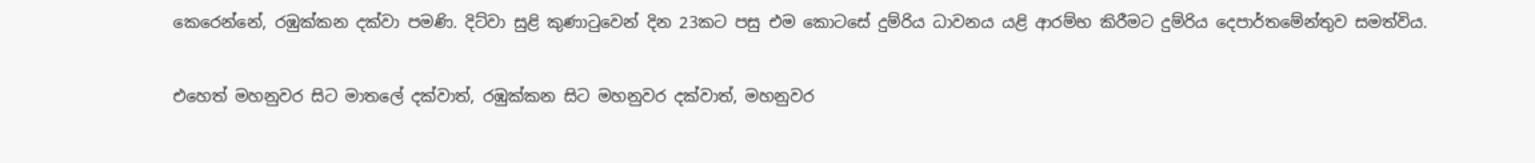කෙරෙන්නේ, රඹුක්කන දක්වා පමණි. දිට්වා සුළි කුණාටුවෙන් දින 23කට පසු එම කොටසේ දුම්රිය ධාවනය යළි ආරම්භ කිරීමට දුම්රිය දෙපාර්තමේන්තුව සමත්විය.

එහෙත් මහනුවර සිට මාතලේ දක්වාත්, රඹුක්කන සිට මහනුවර දක්වාත්, මහනුවර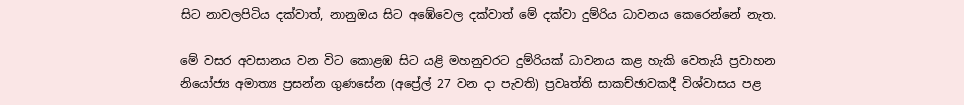සිට නාවලපිටිය දක්වාත්, නානුඔය සිට අඹේවෙල දක්වාත් මේ දක්වා දුම්රිය ධාවනය කෙරෙන්නේ නැත.

මේ වසර අවසානය වන විට කොළඹ සිට යළි මහනුවරට දුම්රියක් ධාවනය කළ හැකි වෙතැයි ප්‍රවාහන නියෝජ්‍ය අමාත්‍ය ප්‍රසන්න ගුණසේන (අප්‍රේල් 27 වන දා පැවති) ප්‍රවෘත්ති සාකච්ඡාවකදී විශ්වාසය පළ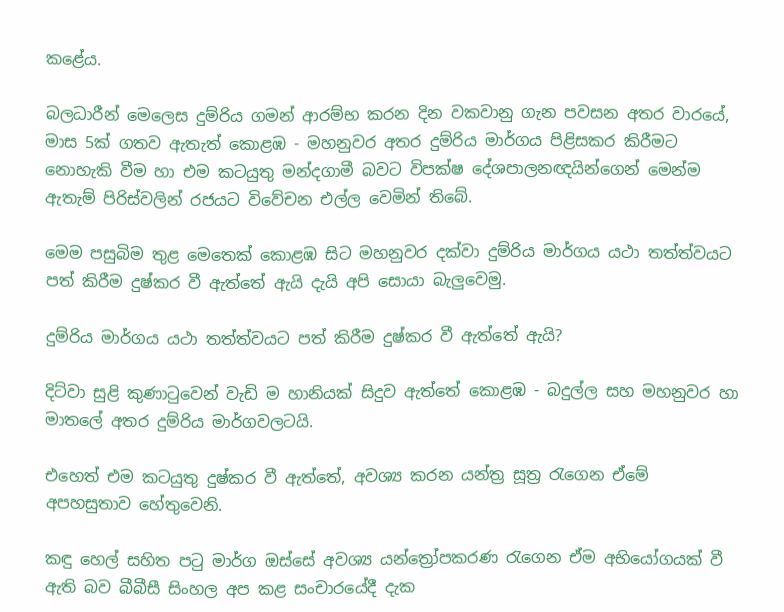කළේය.

බලධාරීන් මෙලෙස දුම්රිය ගමන් ආරම්භ කරන දින වකවානු ගැන පවසන අතර වාරයේ, මාස 5ක් ගතව ඇතැත් කොළඹ - මහනුවර අතර දුම්රිය මාර්ගය පිළිසකර කිරීමට නොහැකි වීම හා එම කටයුතු මන්දගාමී බවට විපක්ෂ දේශපාලනඥයින්ගෙන් මෙන්ම ඇතැම් පිරිස්වලින් රජයට විවේචන එල්ල වෙමින් තිබේ.

මෙම පසුබිම තුළ මෙතෙක් කොළඹ සිට මහනුවර දක්වා දුම්රිය මාර්ගය යථා තත්ත්වයට පත් කිරීම දුෂ්කර වී ඇත්තේ ඇයි දැයි අපි සොයා බැලුවෙමු.

දුම්රිය මාර්ගය යථා තත්ත්වයට පත් කිරීම දුෂ්කර වී ඇත්තේ ඇයි?

දිට්වා සුළි කුණාටුවෙන් වැඩි ම හානියක් සිදුව ඇත්තේ කොළඹ - බදුල්ල සහ මහනුවර හා මාතලේ අතර දුම්රිය මාර්ගවලටයි.

එහෙත් එම කටයුතු දුෂ්කර වී ඇත්තේ, අවශ්‍ය කරන යන්ත්‍ර සූත්‍ර රැගෙන ඒමේ අපහසුතාව හේතුවෙනි.

කඳු හෙල් සහිත පටු මාර්ග ඔස්සේ අවශ්‍ය යන්ත්‍රෝපකරණ රැගෙන ඒම අභියෝගයක් වී ඇති බව බීබීසී සිංහල අප කළ සංචාරයේදී දැක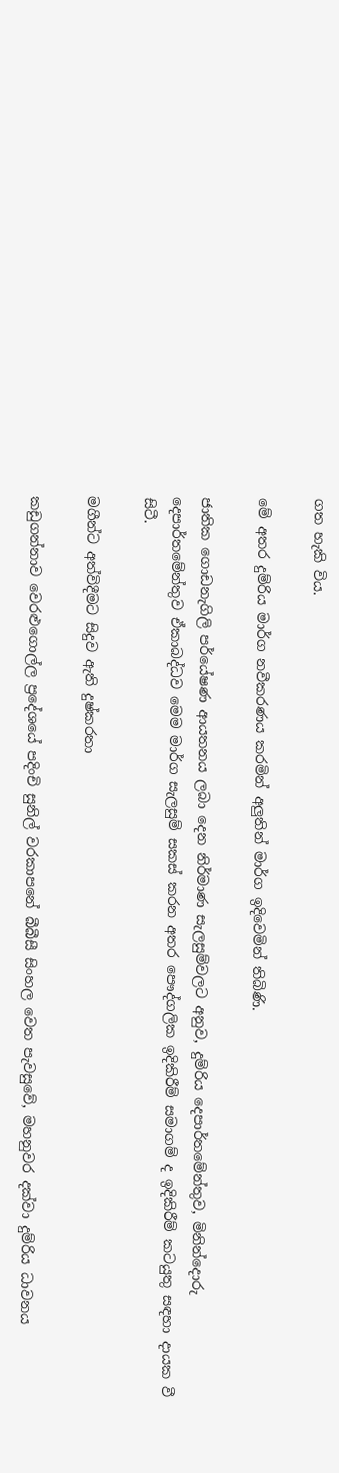ගත හැකි විය.

මේ අතර දුම්රිය මාර්ග නවීකරණය කරමින් අලුතින් මාර්ග ඉදිවෙමින් තිබිණි.

ජාතික ගොඩනැගිලි පර්යේෂණ ආයතනය ලබා දෙන නිර්මාණ සැලසුම්වලට අනුව, දුම්රිය දෙපාර්තමේන්තුව, මිනින්දොරු දෙපාර්තමේන්තුව ඒකාබද්ධව මෙම මාර්ග සැලසුම් සකස් කරන අතර පෞද්ගලික ඉදිකිරීම් සමාගම් ද ඉදිකිරීම් කටයුතු සඳහා දායක වී සිටී.

මගීන්ට අත්විදීමට සිදුව ඇති දුෂ්කරතා

කඩුගන්නාව වෙරළුගොල්ල ප්‍රදේශයේ පදිංචි සුනිල් වරකාපනේ බීබීසී සිංහල වෙත පැවසුවේ, මහනුවර දක්වා දුම්රිය ධාවනය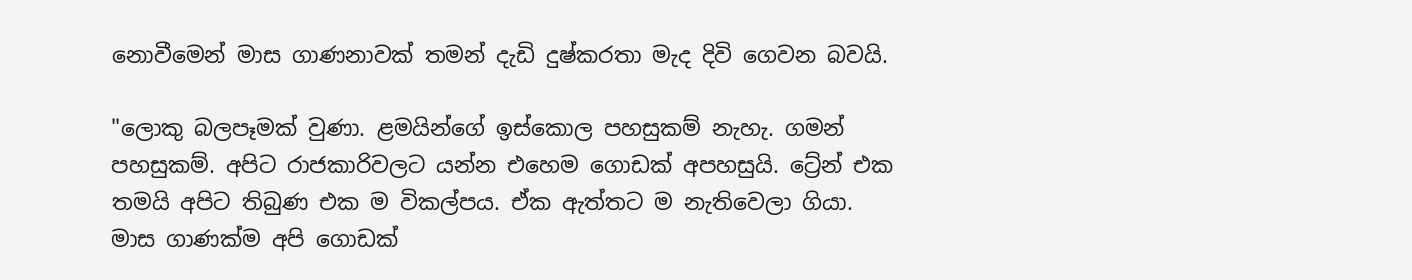නොවීමෙන් මාස ගාණනාවක් තමන් දැඩි දුෂ්කරතා මැද දිවි ගෙවන බවයි.

"ලොකු බලපෑමක් වුණා. ළමයින්ගේ ඉස්කොල පහසුකම් නැහැ. ගමන් පහසුකම්. අපිට රාජකාරිවලට යන්න එහෙම ගොඩක් අපහසුයි. ට්‍රේන් එක තමයි අපිට තිබුණ එක ම විකල්පය. ඒක ඇත්තට ම නැතිවෙලා ගියා. මාස ගාණක්ම අපි ගොඩක්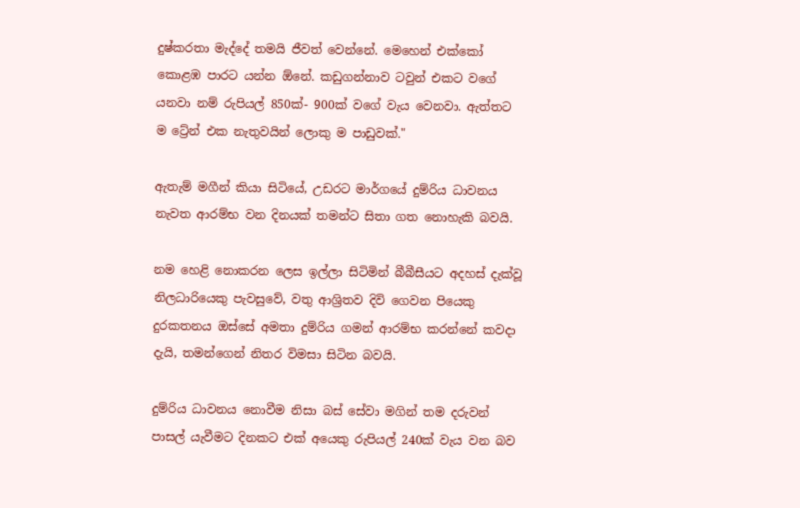දුෂ්කරතා මැද්දේ තමයි ජීවත් වෙන්නේ. මෙහෙන් එක්කෝ කොළඹ පාරට යන්න ඕනේ. කඩුගන්නාව ටවුන් එකට වගේ යනවා නම් රුපියල් 850ක්- 900ක් වගේ වැය වෙනවා. ඇත්තට ම ට්‍රේන් එක නැතුවයින් ලොකු ම පාඩුවක්."

ඇතැම් මගීන් කියා සිටියේ, උඩරට මාර්ගයේ දුම්රිය ධාවනය නැවත ආරම්භ වන දිනයක් තමන්ට සිතා ගත නොහැකි බවයි.

නම හෙළි නොකරන ලෙස ඉල්ලා සිටිමින් බීබීසීයට අදහස් දැක්වූ නිලධාරියෙකු පැවසුවේ, වතු ආශ්‍රිතව දිවි ගෙවන පියෙකු දුරකතනය ඔස්සේ අමතා දුම්රිය ගමන් ආරම්භ කරන්නේ කවදා දැයි, තමන්ගෙන් නිතර විමසා සිටින බවයි.

දුම්රිය ධාවනය නොවීම නිසා බස් සේවා මගින් තම දරුවන් පාසල් යැවීමට දිනකට එක් අයෙකු රුපියල් 240ක් වැය වන බව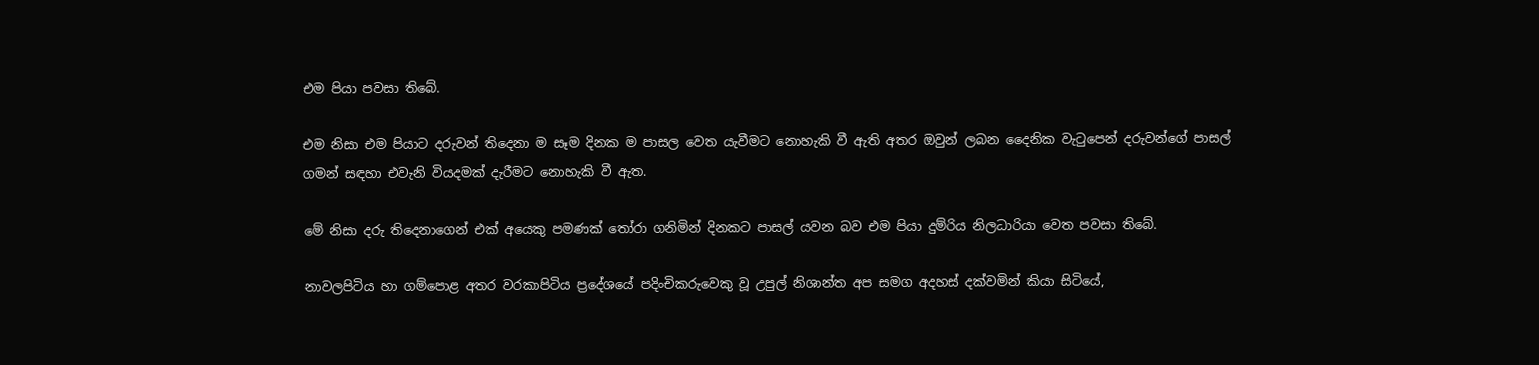එම පියා පවසා තිබේ.

එම නිසා එම පියාට දරුවන් තිදෙනා ම සෑම දිනක ම පාසල වෙත යැවීමට නොහැකි වී ඇති අතර ඔවුන් ලබන දෛනික වැටුපෙන් දරුවන්ගේ පාසල් ගමන් සඳහා එවැනි වියදමක් දැරීමට නොහැකි වී ඇත.

මේ නිසා දරු තිදෙනාගෙන් එක් අයෙකු පමණක් තෝරා ගනිමින් දිනකට පාසල් යවන බව එම පියා දුම්රිය නිලධාරියා වෙත පවසා තිබේ.

නාවලපිටිය හා ගම්පොළ අතර වරකාපිටිය ප්‍රදේශයේ පදිංචිකරුවෙකු වූ උපුල් නිශාන්ත අප සමග අදහස් දක්වමින් කියා සිටියේ,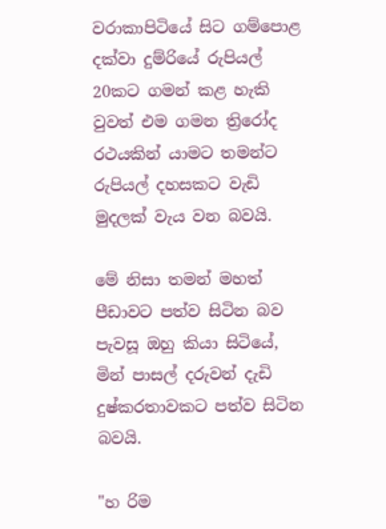වරාකාපිටියේ සිට ගම්පොළ දක්වා දුම්රියේ රුපියල් 20කට ගමන් කළ හැකි වුවත් එම ගමන ත්‍රිරෝද රථයකින් යාමට තමන්ට රුපියල් දහසකට වැඩි මුදලක් වැය වන බවයි.

මේ නිසා තමන් මහත් පීඩාවට පත්ව සිටින බව පැවසූ ඔහු කියා සිටියේ, මින් පාසල් දරුවන් දැඩි දුෂ්කරතාවකට පත්ව සිටින බවයි.

"හ රිම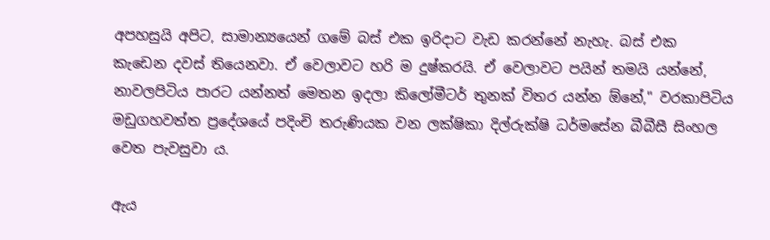අපහසුයි අපිට, සාමාන්‍යයෙන් ගමේ බස් එක ඉරිදාට වැඩ කරන්නේ නැහැ. බස් එක කැඩෙන දවස් තියෙනවා. ඒ වෙලාවට හරි ම දුෂ්කරයි. ඒ වෙලාවට පයින් තමයි යන්නේ, නාවලපිටිය පාරට යන්නත් මෙතන ඉදලා කිලෝමීටර් තුනක් විතර යන්න ඕනේ," වරකාපිටිය මඩුගහවත්ත ප්‍රදේශයේ පදිංචි තරුණියක වන ලක්ෂිකා දිල්රුක්ෂි ධර්මසේන බීබීසී සිංහල වෙත පැවසුවා ය.

ඇය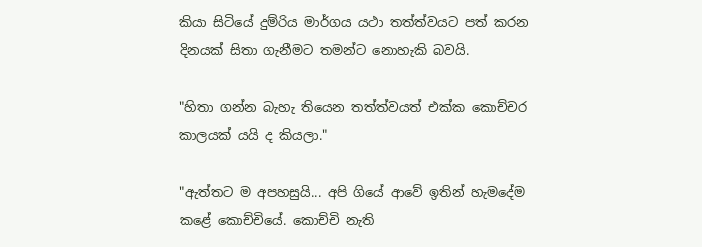කියා සිටියේ දුම්රිය මාර්ගය යථා තත්ත්වයට පත් කරන දිනයක් සිතා ගැනීමට තමන්ට නොහැකි බවයි.

"හිතා ගන්න බැහැ තියෙන තත්ත්වයත් එක්ක කොච්චර කාලයක් යයි ද කියලා."

"ඇත්තට ම අපහසුයි... අපි ගියේ ආවේ ඉතින් හැමදේම කළේ කොච්චියේ. කොච්චි නැති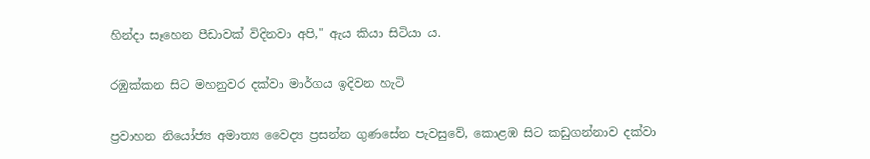හින්දා සෑහෙන පීඩාවක් විදිනවා අපි," ඇය කියා සිටියා ය.

රඹුක්කන සිට මහනුවර දක්වා මාර්ගය ඉදිවන හැටි

ප්‍රවාහන නියෝජ්‍ය අමාත්‍ය වෛද්‍ය ප්‍රසන්න ගුණසේන පැවසුවේ, කොළඹ සිට කඩුගන්නාව දක්වා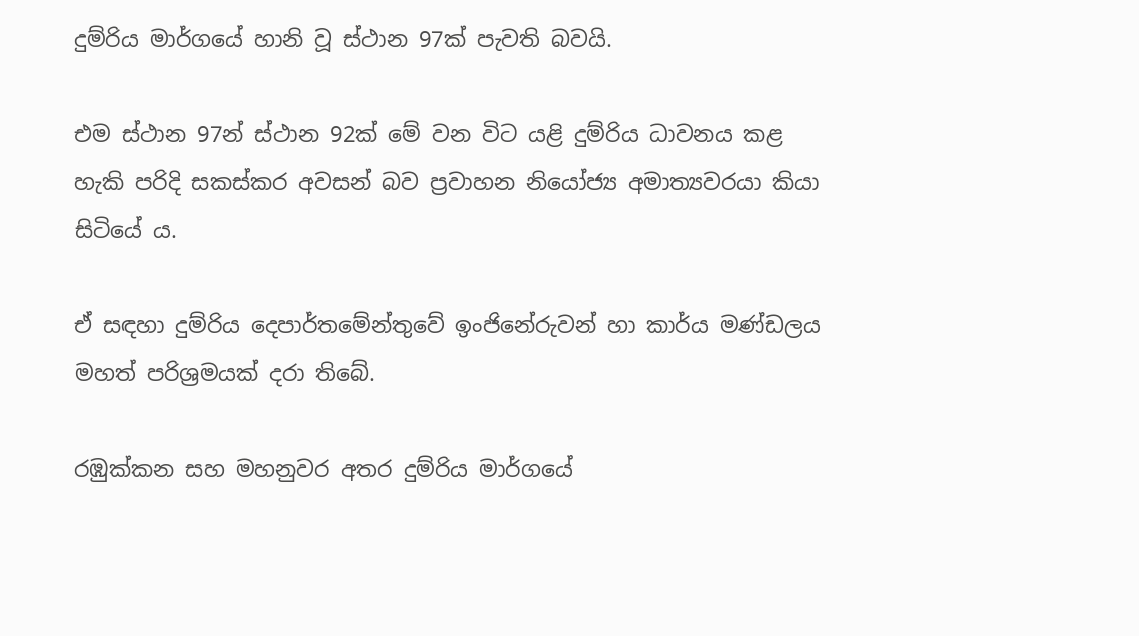දුම්රිය මාර්ගයේ හානි වූ ස්ථාන 97ක් පැවති බවයි.

එම ස්ථාන 97න් ස්ථාන 92ක් මේ වන විට යළි දුම්රිය ධාවනය කළ හැකි පරිදි සකස්කර අවසන් බව ප්‍රවාහන නියෝජ්‍ය අමාත්‍යවරයා කියා සිටියේ ය.

ඒ සඳහා දුම්රිය දෙපාර්තමේන්තුවේ ඉංජිනේරුවන් හා කාර්ය මණ්ඩලය මහත් පරිශ්‍රමයක් දරා තිබේ.

රඹුක්කන සහ මහනුවර අතර දුම්රිය මාර්ගයේ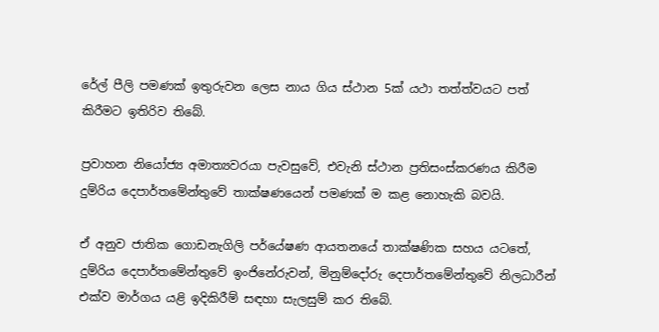රේල් පීලි පමණක් ඉතුරුවන ලෙස නාය ගිය ස්ථාන 5ක් යථා තත්ත්වයට පත් කිරීමට ඉතිරිව තිබේ.

ප්‍රවාහන නියෝජ්‍ය අමාත්‍යවරයා පැවසුවේ, එවැනි ස්ථාන ප්‍රතිසංස්කරණය කිරීම දුම්රිය දෙපාර්තමේන්තුවේ තාක්ෂණයෙන් පමණක් ම කළ නොහැකි බවයි.

ඒ අනුව ජාතික ගොඩනැගිලි පර්යේෂණ ආයතනයේ තාක්ෂණික සහය යටතේ, දුම්රිය දෙපාර්තමේන්තුවේ ඉංජිනේරුවන්, මිනුම්දෝරු දෙපාර්තමේන්තුවේ නිලධාරීන් එක්ව මාර්ගය යළි ඉදිකිරීම් සඳහා සැලසුම් කර තිබේ.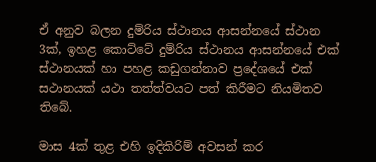ඒ අනුව බලන දුම්රිය ස්ථානය ආසන්නයේ ස්ථාන 3ක්, ඉහළ කොට්ටේ දුම්රිය ස්ථානය ආසන්නයේ එක් ස්ථානයක් හා පහළ කඩුගන්නාව ප්‍රදේශයේ එක් සථානයක් යථා තත්ත්වයට පත් කිරීමට නියමිතව තිබේ.

මාස 4ක් තුළ එහි ඉදිකිරිම් අවසන් කර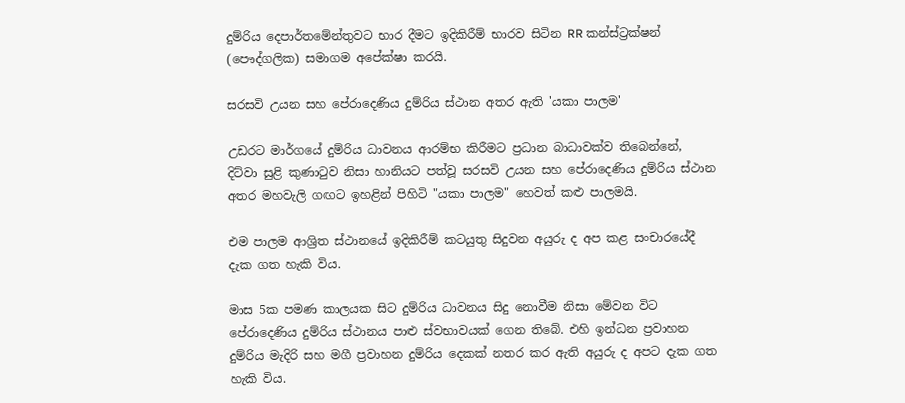දුම්රිය දෙපාර්තමේන්තුවට භාර දීමට ඉදිකිරීම් භාරව සිටින RR කන්ස්ට්‍රක්ෂන් (පෞද්ගලික) සමාගම අපේක්ෂා කරයි.

සරසවි උයන සහ පේරාදෙණිය දුම්රිය ස්ථාන අතර ඇති 'යකා පාලම'

උඩරට මාර්ගයේ දුම්රිය ධාවනය ආරම්භ කිරීමට ප්‍රධාන බාධාවක්ව තිබෙන්නේ, දිට්වා සුළි කුණාටුව නිසා හානියට පත්වූ සරසවි උයන සහ පේරාදෙණිය දුම්රිය ස්ථාන අතර මහවැලි ගඟට ඉහළින් පිහිටි "යකා පාලම" හෙවත් කළු පාලමයි.

එම පාලම ආශ්‍රිත ස්ථානයේ ඉදිකිරීම් කටයුතු සිදුවන අයුරු ද අප කළ සංචාරයේදී දැක ගත හැකි විය.

මාස 5ක පමණ කාලයක සිට දුම්රිය ධාවනය සිදු නොවීම නිසා මේවන විට පේරාදෙණිය දුම්රිය ස්ථානය පාළු ස්වභාවයක් ගෙන තිබේ. එහි ඉන්ධන ප්‍රවාහන දුම්රිය මැදිරි සහ මගී ප්‍රවාහන දුම්රිය දෙකක් නතර කර ඇති අයුරු ද අපට දැක ගත හැකි විය.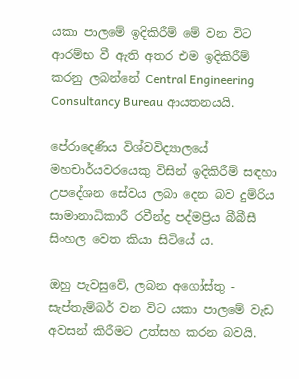යකා පාලමේ ඉදිකිරීම් මේ වන විට ආරම්භ වී ඇති අතර එම ඉදිකිරීම් කරනු ලබන්නේ Central Engineering Consultancy Bureau ආයතනයයි.

පේරාදෙණිය විශ්වවිද්‍යාලයේ මහචාර්යවරයෙකු විසින් ඉදිකිරීම් සඳහා උපදේශන සේවය ලබා දෙන බව දුම්රිය සාමානාධිකාරී රවීන්ද්‍ර පද්මප්‍රිය බීබීසී සිංහල වෙත කියා සිටියේ ය.

ඔහු පැවසුවේ, ලබන අගෝස්තු - සැප්තැම්බර් වන විට යකා පාලමේ වැඩ අවසන් කිරීමට උත්සහ කරන බවයි.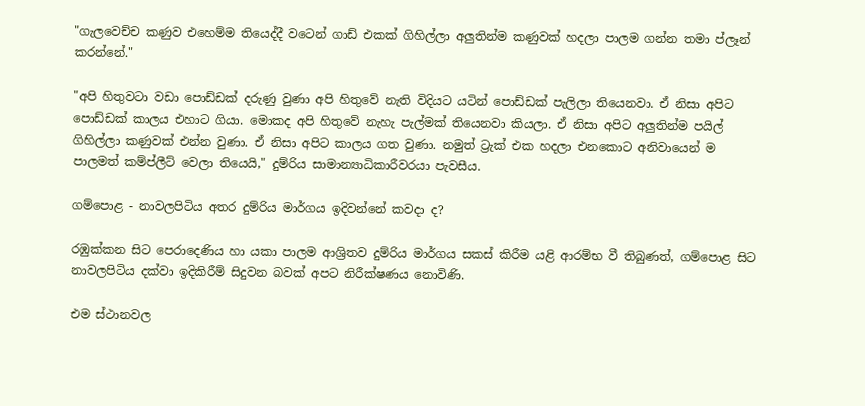"ගැලවෙච්ච කණුව එහෙම්ම තියෙද්දී වටෙන් ගාඩ් එකක් ගිහිල්ලා අලුතින්ම කණුවක් හදලා පාලම ගන්න තමා ප්ලෑන් කරන්නේ."

"අපි හිතුවටා වඩා පොඩ්ඩක් දරුණු වුණා අපි හිතුවේ නැති විදියට යටින් පොඩ්ඩක් පැලිලා තියෙනවා. ඒ නිසා අපිට පොඩ්ඩක් කාලය එහාට ගියා. මොකද අපි හිතුවේ නැහැ පැල්මක් තියෙනවා කියලා. ඒ නිසා අපිට අලුතින්ම පයිල් ගිහිල්ලා කණුවක් එන්න වුණා. ඒ නිසා අපිට කාලය ගත වුණා. නමුත් ට්‍රැක් එක හදලා එනකොට අනිවායෙන් ම පාලමත් කම්ප්ලීට් වෙලා තියෙයි," දුම්රිය සාමාන්‍යාධිකාරීවරයා පැවසීය.

ගම්පොළ - නාවලපිටිය අතර දුම්රිය මාර්ගය ඉදිවන්නේ කවදා ද?

රඹුක්කන සිට පෙරාදෙණිය හා යකා පාලම ආශ්‍රිතව දුම්රිය මාර්ගය සකස් කිරීම යළි ආරම්භ වී තිබුණත්, ගම්පොළ සිට නාවලපිටිය දක්වා ඉදිකිරීම් සිදුවන බවක් අපට නිරීක්ෂණය නොවිණි.

එම ස්ථානවල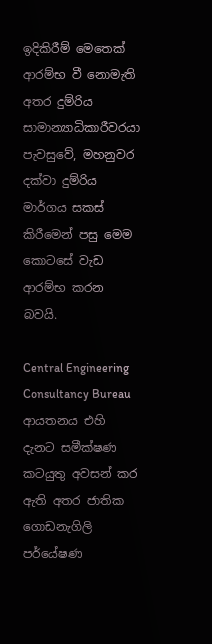ඉදිකිරීම් මෙතෙක් ආරම්භ වී නොමැති අතර දුම්රිය සාමාන්‍යාධිකාරීවරයා පැවසුවේ, මහනුවර දක්වා දුම්රිය මාර්ගය සකස් කිරීමෙන් පසු මෙම කොටසේ වැඩ ආරම්භ කරන බවයි.

Central Engineering Consultancy Bureau ආයතනය එහි දැනට සමීක්ෂණ කටයුතු අවසන් කර ඇති අතර ජාතික ගොඩනැගිලි පර්යේෂණ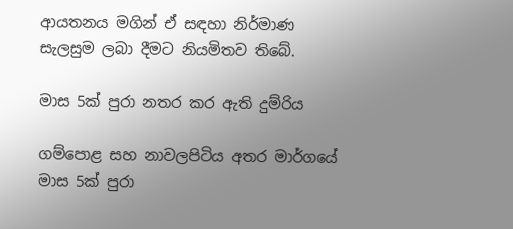ආයතනය මගින් ඒ සඳහා නිර්මාණ සැලසුම ලබා දීමට නියමිතව තිබේ.

මාස 5ක් පුරා නතර කර ඇති දුම්රිය

ගම්පොළ සහ නාවලපිටිය අතර මාර්ගයේ මාස 5ක් පුරා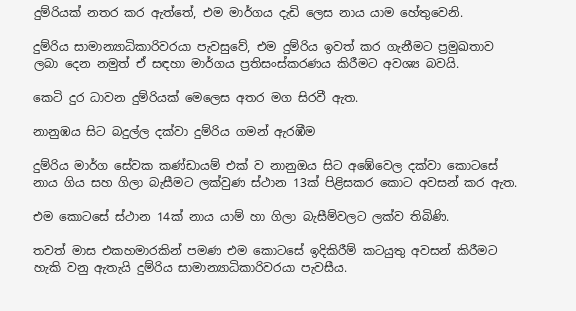දුම්රියක් නතර කර ඇත්තේ, එම මාර්ගය දැඩි ලෙස නාය යාම හේතුවෙනි.

දුම්රිය සාමාන්‍යාධිකාරිවරයා පැවසුවේ, එම දුම්රිය ඉවත් කර ගැනීමට ප්‍රමුඛතාව ලබා දෙන නමුත් ඒ සඳහා මාර්ගය ප්‍රතිසංස්කරණය කිරීමට අවශ්‍ය බවයි.

කෙටි දුර ධාවන දුම්රියක් මෙලෙස අතර මග සිරවී ඇත.

නානුඹය සිට බදුල්ල දක්වා දුම්රිය ගමන් ඇරඹීම

දුම්රිය මාර්ග සේවක කණ්ඩායම් එක් ව නානුඔය සිට අඹේවෙල දක්වා කොටසේ නාය ගිය සහ ගිලා බැසීමට ලක්වුණ ස්ථාන 13ක් පිළිසකර කොට අවසන් කර ඇත.

එම කොටසේ ස්ථාන 14ක් නාය යාම් හා ගිලා බැසීම්වලට ලක්ව තිබිණි.

තවත් මාස එකහමාරකින් පමණ එම කොටසේ ඉදිකිරීම් කටයුතු අවසන් කිරීමට හැකි වනු ඇතැයි දුම්රිය සාමාන්‍යාධිකාරිවරයා පැවසීය.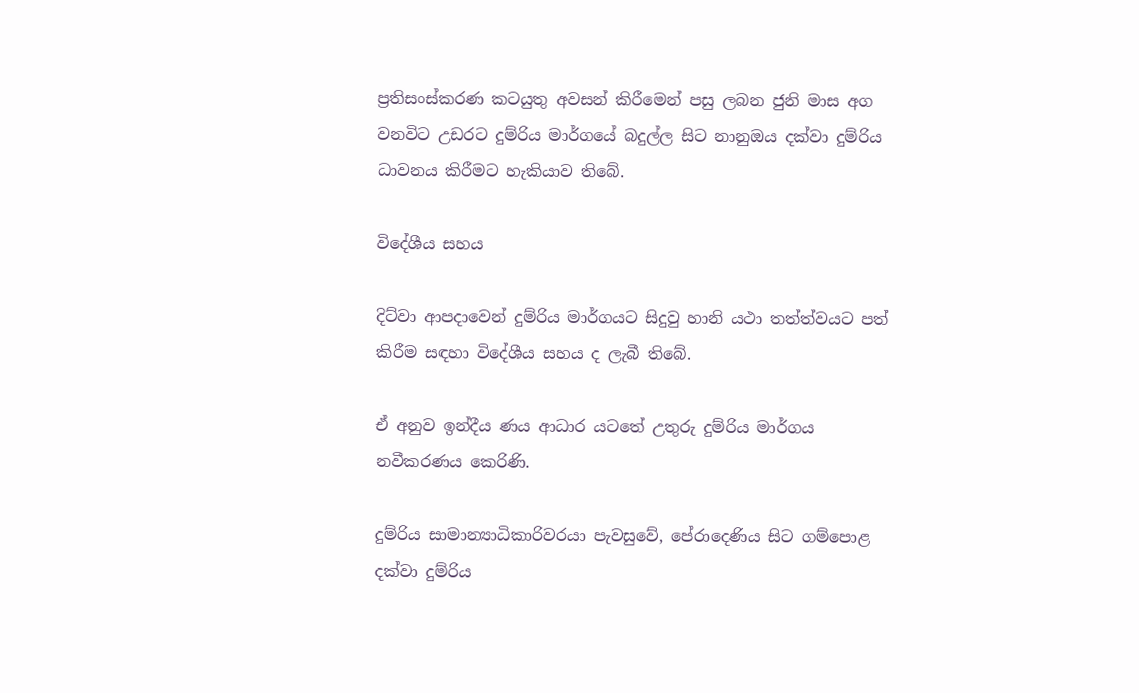ප්‍රතිසංස්කරණ කටයුතු අවසන් කිරීමෙන් පසු ලබන ජුනි මාස අග වනවිට උඩරට දුම්රිය මාර්ගයේ බදුල්ල සිට නානුඔය දක්වා දුම්රිය ධාවනය කිරීමට හැකියාව තිබේ.

විදේශීය සහය

දිට්වා ආපදාවෙන් දුම්රිය මාර්ගයට සිදුවු හානි යථා තත්ත්වයට පත් කිරීම සඳහා විදේශීය සහය ද ලැබී තිබේ.

ඒ අනුව ඉන්දීය ණය ආධාර යටතේ උතුරු දුම්රිය මාර්ගය නවීකරණය කෙරිණි.

දුම්රිය සාමාන්‍යාධිකාරිවරයා පැවසුවේ, පේරාදෙණිය සිට ගම්පොළ දක්වා දුම්රිය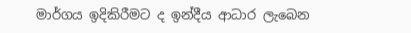මාර්ගය ඉදිකිරීමට ද ඉන්දීය ආධාර ලැබෙන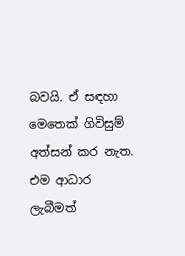බවයි. ඒ සඳහා මෙතෙක් ගිවිසුම් අත්සන් කර නැත. එම ආධාර ලැබීමත්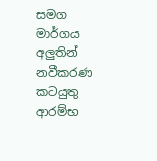සමග මාර්ගය අලුතින් නවීකරණ කටයුතු ආරම්භ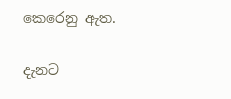කෙරෙනු ඇත.

දැනට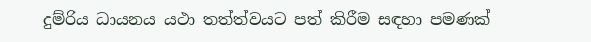දුම්රිය ධායනය යථා තත්ත්වයට පත් කිරීම සඳහා පමණක්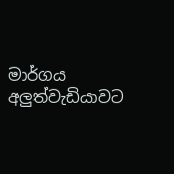මාර්ගය අලුත්වැඩියාවට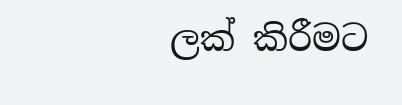ලක් කිරීමට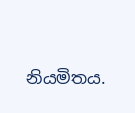නියමිතය.